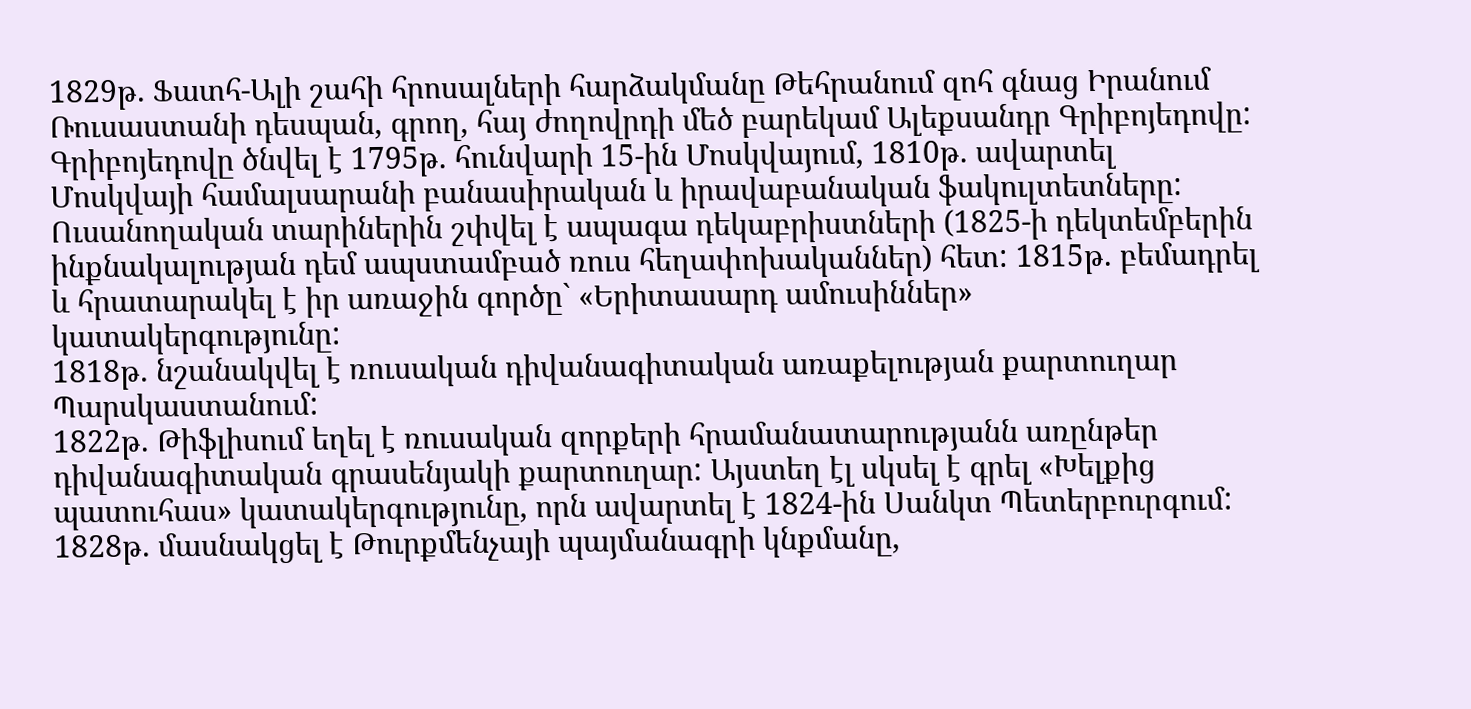1829թ. Ֆատհ-Ալի շահի հրոսալների հարձակմանը Թեհրանում զոհ գնաց Իրանում Ռուսաստանի դեսպան, գրող, հայ ժողովրդի մեծ բարեկամ Ալեքսանդր Գրիբոյեդովը:
Գրիբոյեդովը ծնվել է 1795թ. հունվարի 15-ին Մոսկվայում, 1810թ. ավարտել Մոսկվայի համալսարանի բանասիրական և իրավաբանական ֆակուլտետները: Ուսանողական տարիներին շփվել է ապագա դեկաբրիստների (1825-ի դեկտեմբերին ինքնակալության դեմ ապստամբած ռուս հեղափոխականներ) հետ: 1815թ. բեմադրել և հրատարակել է իր առաջին գործը` «Երիտասարդ ամուսիններ» կատակերգությունը:
1818թ. նշանակվել է ռուսական դիվանագիտական առաքելության քարտուղար Պարսկաստանում:
1822թ. Թիֆլիսում եղել է ռուսական զորքերի հրամանատարությանն առընթեր դիվանագիտական գրասենյակի քարտուղար: Այստեղ էլ սկսել է գրել «Խելքից պատուհաս» կատակերգությունը, որն ավարտել է 1824-ին Սանկտ Պետերբուրգում:
1828թ. մասնակցել է Թուրքմենչայի պայմանագրի կնքմանը,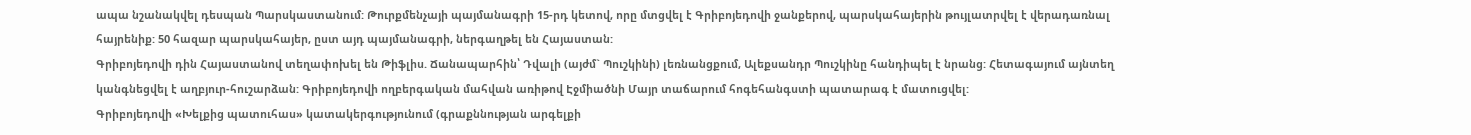ապա նշանակվել դեսպան Պարսկաստանում: Թուրքմենչայի պայմանագրի 15-րդ կետով, որը մտցվել է Գրիբոյեդովի ջանքերով, պարսկահայերին թույլատրվել է վերադառնալ հայրենիք: 50 հազար պարսկահայեր, ըստ այդ պայմանագրի, ներգաղթել են Հայաստան:
Գրիբոյեդովի դին Հայաստանով տեղափոխել են Թիֆլիս. Ճանապարհին՝ Դվալի (այժմ` Պուշկինի) լեռնանցքում, Ալեքսանդր Պուշկինը հանդիպել է նրանց: Հետագայում այնտեղ կանգնեցվել է աղբյուր-հուշարձան: Գրիբոյեդովի ողբերգական մահվան առիթով Էջմիածնի Մայր տաճարում հոգեհանգստի պատարագ է մատուցվել:
Գրիբոյեդովի «Խելքից պատուհաս» կատակերգությունում (գրաքննության արգելքի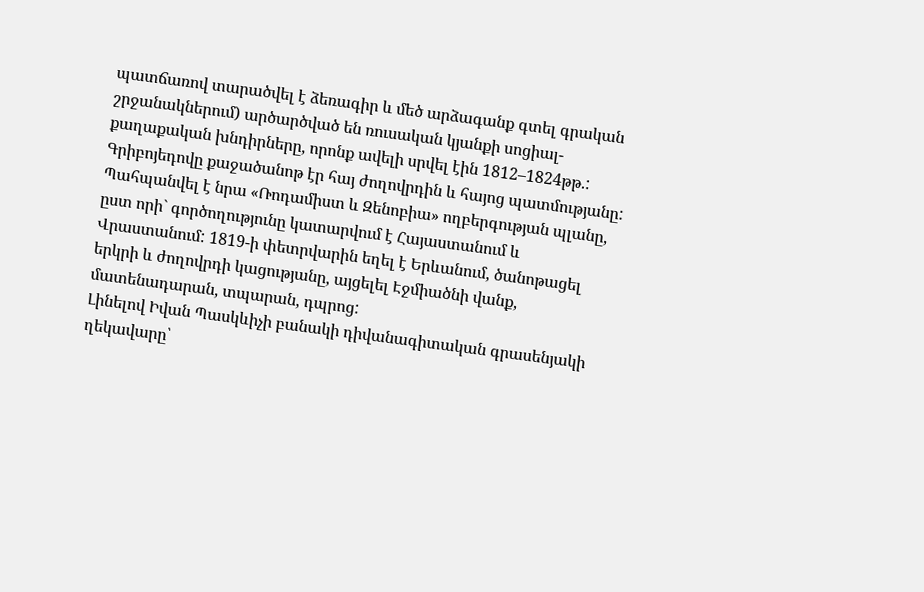պատճառով տարածվել է ձեռագիր և մեծ արձագանք գտել գրական շրջանակներում) արծարծված են ռուսական կյանքի սոցիալ-քաղաքական խնդիրները, որոնք ավելի սրվել էին 1812–1824թթ.:
Գրիբոյեդովը քաջածանոթ էր հայ ժողովրդին և հայոց պատմությանը: Պահպանվել է նրա «Ռոդամիստ և Զենոբիա» ողբերգության պլանը, ըստ որի` գործողությունը կատարվում է Հայաստանում և Վրաստանում: 1819-ի փետրվարին եղել է Երևանում, ծանոթացել երկրի և ժողովրդի կացությանը, այցելել Էջմիածնի վանք, մատենադարան, տպարան, դպրոց:
Լինելով Իվան Պասկևիչի բանակի դիվանագիտական գրասենյակի ղեկավարը՝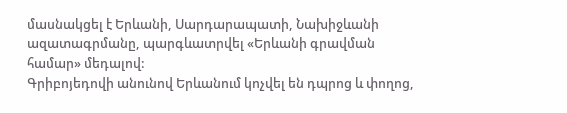մասնակցել է Երևանի, Սարդարապատի, Նախիջևանի ազատագրմանը, պարգևատրվել «Երևանի գրավման համար» մեդալով:
Գրիբոյեդովի անունով Երևանում կոչվել են դպրոց և փողոց,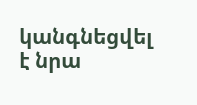կանգնեցվել է նրա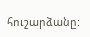հուշարձանը: